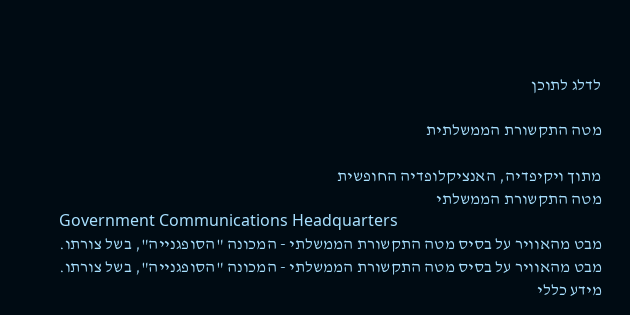לדלג לתוכן

מטה התקשורת הממשלתית

מתוך ויקיפדיה, האנציקלופדיה החופשית
מטה התקשורת הממשלתי
Government Communications Headquarters
מבט מהאוויר על בסיס מטה התקשורת הממשלתי - המכונה "הסופגנייה", בשל צורתו.
מבט מהאוויר על בסיס מטה התקשורת הממשלתי - המכונה "הסופגנייה", בשל צורתו.
מידע כללי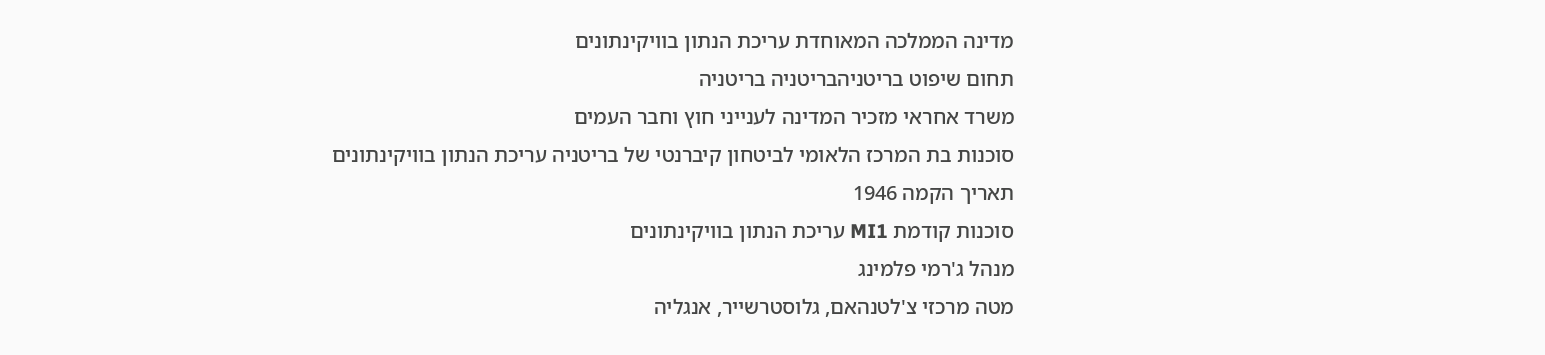מדינה הממלכה המאוחדת עריכת הנתון בוויקינתונים
תחום שיפוט בריטניהבריטניה בריטניה
משרד אחראי מזכיר המדינה לענייני חוץ וחבר העמים
סוכנות בת המרכז הלאומי לביטחון קיברנטי של בריטניה עריכת הנתון בוויקינתונים
תאריך הקמה 1946
סוכנות קודמת MI1 עריכת הנתון בוויקינתונים
מנהל ג'רמי פלמינג
מטה מרכזי צ'לטנהאם, גלוסטרשייר, אנגליה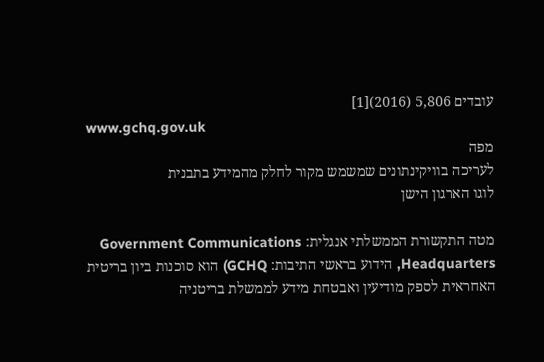עובדים 5,806 (2016)[1]
www.gchq.gov.uk
מפה
לעריכה בוויקינתונים שמשמש מקור לחלק מהמידע בתבנית
לוגו הארגון הישן

מטה התקשורת הממשלתי אנגלית: Government Communications Headquarters, הידוע בראשי התיבות: GCHQ) הוא סוכנות ביון בריטית האחראית לספק מודיעין ואבטחת מידע לממשלת בריטניה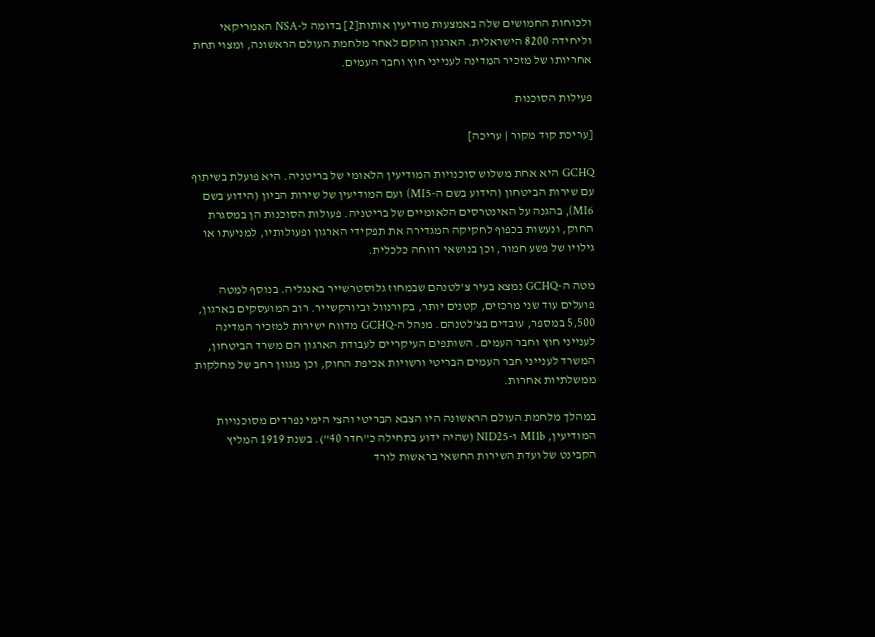ולכוחות החמושים שלה באמצעות מודיעין אותות[2] בדומה ל-NSA האמריקאי וליחידה 8200 הישראלית. הארגון הוקם לאחר מלחמת העולם הראשונה, ומצוי תחת אחריותו של מזכיר המדינה לענייני חוץ וחבר העמים.

פעילות הסוכנות

[עריכת קוד מקור | עריכה]

GCHQ היא אחת משלוש סוכנויות המודיעין הלאומי של בריטניה. היא פועלת בשיתוף עם שירות הביטחון (הידוע בשם ה-MI5) ועם המודיעין של שירות הביון (הידוע בשם MI6), בהגנה על האינטרסים הלאומיים של בריטניה. פעולות הסוכנות הן במסגרת החוק, ונעשות בכפוף לחקיקה המגדירה את תפקידי הארגון ופעולותיו, למניעתו או גילויו של פשע חמור, וכן בנושאי רווחה כלכלית.

מטה ה-GCHQ נמצא בעיר צ'לטנהם שבמחוז גלוסטרשייר באנגליה. בנוסף למטה פועלים עוד שני מרכזים, קטנים יותר, בקורנוול וביורקשייר. רוב המועסקים בארגון, 5,500 במספר, עובדים בצ'לטנהם. מנהל ה-GCHQ מדווח ישירות למזכיר המדינה לענייני חוץ וחבר העמים. השותפים העיקריים לעבודת הארגון הם משרד הביטחון, המשרד לענייני חבר העמים הבריטי ורשויות אכיפת החוק, וכן מגוון רחב של מחלקות ממשלתיות אחרות.

במהלך מלחמת העולם הראשונה היו הצבא הבריטי והצי הימי נפרדים מסוכנויות המודיעין, MI1b ו-NID25 (שהיה ידוע בתחילה כ"חדר 40"). בשנת 1919 המליץ הקבינט של ועדת השירות החשאי בראשות לורד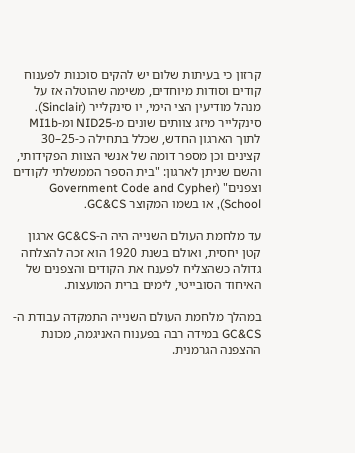קרזון כי בעיתות שלום יש להקים סוכנות לפענוח קודים וסודות מיוחדים, משימה שהוטלה אז על מנהל מודיעין הצי הימי, יו סינקלייר (Sinclair). סינקלייר מיזג צוותים שונים מ-NID25 ומ-MI1b לתוך הארגון החדש, שכלל בתחילה כ-25–30 קצינים וכן מספר דומה של אנשי הצוות הפקידותי, והשם שניתן לארגון: "בית הספר הממשלתי לקודים וצפנים" (Government Code and Cypher School), או בשמו המקוצר GC&CS.

עד מלחמת העולם השנייה היה ה-GC&CS ארגון קטן יחסית, ואולם בשנת 1920 הוא זכה להצלחה גדולה כשהצליח לפענח את הקודים והצפנים של האיחוד הסובייטי, לימים ברית המועצות.

במהלך מלחמת העולם השנייה התמקדה עבודת ה-GC&CS במידה רבה בפענוח האניגמה, מכונת ההצפנה הגרמנית.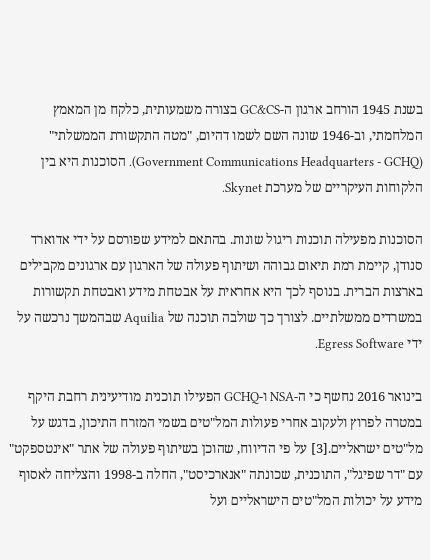בשנת 1945 הורחב ארגון ה-GC&CS בצורה משמעותית, כלקח מן המאמץ המלחמתי, וב-1946 שונה השם לשמו דהיום, "מטה התקשורת הממשלתי" (Government Communications Headquarters - GCHQ). הסוכנות היא בין הלקוחות העיקריים של מערכת Skynet.

הסוכנות מפעילה תוכנות ריגול שונות. בהתאם למידע שפורסם על ידי אדוארד סנודן, קיימת רמת תיאום גבוהה ושיתוף פעולה של הארגון עם ארגונים מקבילים בארצות הברית. בנוסף לכך היא אחראית על אבטחת מידע ואבטחת תקשורות במשרדים ממשלתיים. לצורך כך שולבה תוכנה של Aquilia שבהמשך נרכשה על ידי Egress Software.

בינואר 2016 נחשף כי ה-NSA ו-GCHQ הפעילו תוכנית מודיעינית רחבת היקף במטרה לפרוץ ולעקוב אחרי פעולות המל"טים בשמי המזרח התיכון, בדגש על מל"טים ישראליים.[3] על פי הדיווח, שהוכן בשיתוף פעולה של אתר "אינטספקט" עם "דר שפיגל", התוכנית, שכונתה "אנארכיסט", החלה ב-1998 והצליחה לאסוף מידע על יכולות המל"טים הישראליים ועל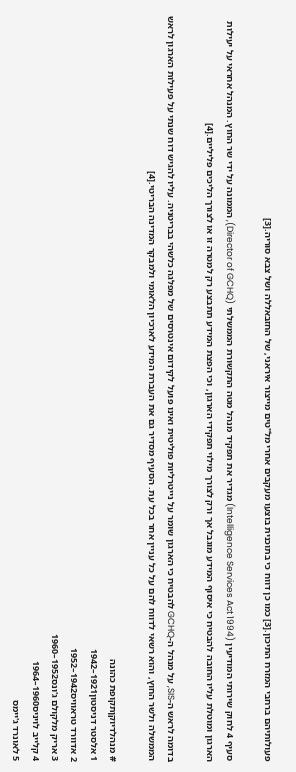פעולותיהם ברחבי המזרח התיכון.[3] כמו כן דווח כי בתוכנית בוצעו מעקבים אחרי מל"טים מייצור איראני, של החזבאללה ושל צבא סוריה.[3]

סעיף 4 לחוק שירותי המודיעין (Intelligence Services Act 1994) מגדיר את תפקיד מנהל מטה התקשורת הממשלתי (Director of GCHQ), הממונה על ידי שר החוץ. המנהל אחראי על יעילות הארגון ומוטלת עליו החובה להבטיח כי איסוף המידע מוגבל אך ורק לצורך מילוי תפקידי הארגון, וכי הפצת המידע תתבצע רק למטרה זו או לצורך הליכים פליליים.[4]

בדומה לראש ה-SIS, על מנהל ה-GCHQ להבטיח כי הארגון שומר על נייטרליות פוליטית ואינו פועל לקידום אינטרסים של מפלגה כלשהי בבריטניה. עליו להגיש דוח שנתי על פעילות הארגון לראש הממשלה ולשר החוץ, והוא רשאי לדווח להם על כל עניין אחר בכל עת. הסעיף מסדיר גם את העברת המידע לארכיון הלאומי ולמבקר המדינה הבריטי.[4]

# מנהלדיוקןתקופת כהונה
1 אלסטר דניסטון1921–1942
2 אדוורד טראוויס1942–1952
3 אריק מלקולם ג'ונס1952–1960
4 קלייב לויניס1960–1964
5 לאונרד ג'יימס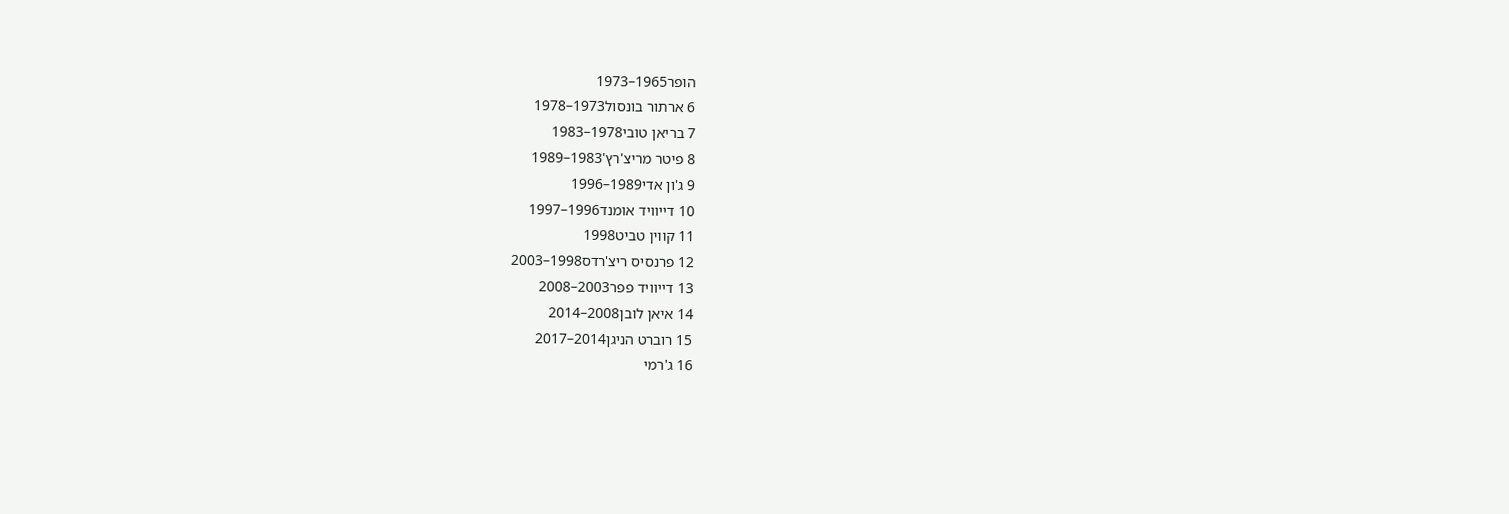הופר1965–1973
6 ארתור בונסול1973–1978
7 בריאן טובי1978–1983
8 פיטר מריצ'רץ'1983–1989
9 ג'ון אדי1989–1996
10 דייוויד אומנד1996–1997
11 קווין טביט1998
12 פרנסיס ריצ'רדס1998–2003
13 דייוויד פפר2003–2008
14 איאן לובן2008–2014
15 רוברט הניגן2014–2017
16 ג'רמי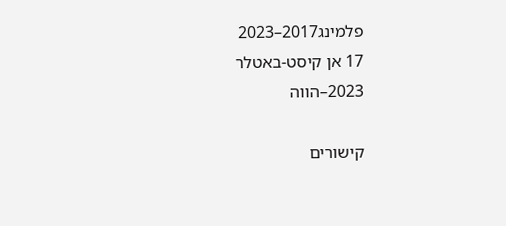פלמינג2017–2023
17 אן קיסט-באטלר 2023–הווה

קישורים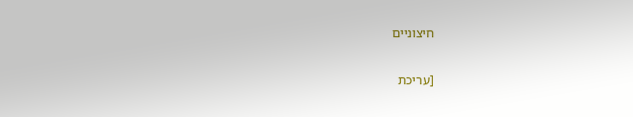חיצוניים

[עריכת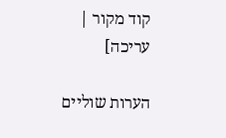קוד מקור | עריכה]

הערות שוליים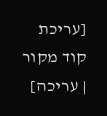[עריכת קוד מקור | עריכה]